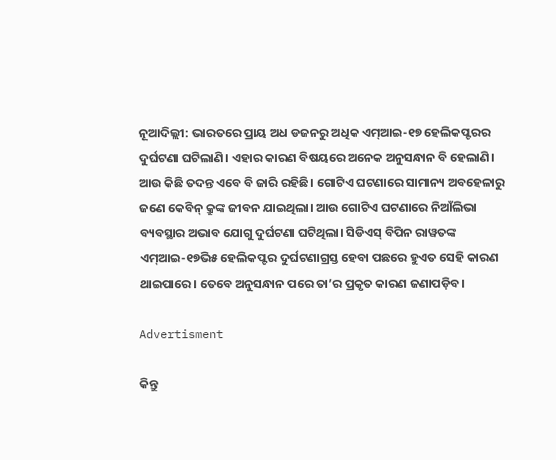ନୂଆଦିଲ୍ଲୀ: ଭାରତରେ ପ୍ରାୟ ଅଧ ଡଜନରୁ ଅଧିକ ଏମ୍‌ଆଇ-୧୭ ହେଲିକପ୍ଟରର ଦୁର୍ଘଟଣା ଘଟିଲାଣି। ଏହାର କାରଣ ବିଷୟରେ ଅନେକ ଅନୁସନ୍ଧାନ ବି ହେଲାଣି। ଆଉ କିଛି ତଦନ୍ତ ଏବେ ବି ଜାରି ରହିଛି। ଗୋଟିଏ ଘଟଣାରେ ସାମାନ୍ୟ ଅବହେଳାରୁ ଜଣେ କେବିନ୍ କ୍ରୁଙ୍କ ଜୀବନ ଯାଇଥିଲା। ଆଉ ଗୋଟିଏ ଘଟଣାରେ ନିଆଁଲିଭା ବ୍ୟବସ୍ଥାର ଅଭାବ ଯୋଗୁ ଦୁର୍ଘଟଣା ଘଟିଥିଲା। ସିଡିଏସ୍ ବିପିନ ରାୱତଙ୍କ ଏମ୍‌ଆଇ-୧୭ଭି୫ ହେଲିକପ୍ଟର ଦୁର୍ଘଟଣାଗ୍ରସ୍ତ ହେବା ପଛରେ ହୁଏତ ସେହି କାରଣ ଥାଇପାରେ। ତେବେ ଅନୁସନ୍ଧାନ ପରେ ତା’ର ପ୍ରକୃତ କାରଣ ଜଣାପଡ଼ିବ।

Advertisment

କିନ୍ତୁ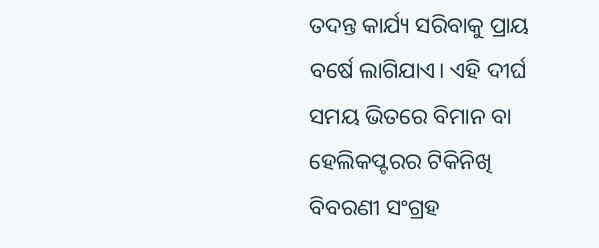ତଦନ୍ତ କାର୍ଯ୍ୟ ସରିବାକୁ ପ୍ରାୟ ବର୍ଷେ ଲାଗିଯାଏ। ଏହି ଦୀର୍ଘ ସମୟ ଭିତରେ ବିମାନ ବା ହେଲିକପ୍ଟରର ଟିକିନିଖି ବିବରଣୀ ସଂଗ୍ରହ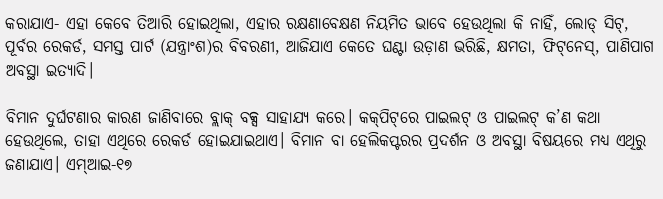କରାଯାଏ- ଏହା କେବେ ତିଆରି ହୋଇଥିଲା, ଏହାର ରକ୍ଷଣାବେକ୍ଷଣ ନିୟମିତ ଭାବେ ହେଉଥିଲା କି ନାହିଁ, ଲୋଡ୍ ସିଟ୍, ପୂର୍ବର ରେକର୍ଡ, ସମସ୍ତ ପାର୍ଟ (ଯନ୍ତ୍ରାଂଶ)ର ବିବରଣୀ, ଆଜିଯାଏ କେତେ ଘଣ୍ଟା ଉଡ଼ାଣ ଭରିଛି, କ୍ଷମତା, ଫିଟ୍‌ନେସ୍, ପାଣିପାଗ ଅବସ୍ଥା ଇତ୍ୟାଦି।

ବିମାନ ଦୁର୍ଘଟଣାର କାରଣ ଜାଣିବାରେ ବ୍ଲାକ୍‌ ବକ୍ସ ସାହାଯ୍ୟ କରେ। କକ୍‌ପିଟ୍‌ରେ ପାଇଲଟ୍ ଓ ପାଇଲଟ୍ କ’ଣ କଥା ହେଉଥିଲେ, ତାହା ଏଥିରେ ରେକର୍ଡ ହୋଇଯାଇଥାଏ। ବିମାନ ବା ହେଲିକପ୍ଟରର ପ୍ରଦର୍ଶନ ଓ ଅବସ୍ଥା ବିଷୟରେ ମଧ୍ୟ ଏଥିରୁ ଜଣାଯାଏ। ଏମ୍‌ଆଇ-୧୭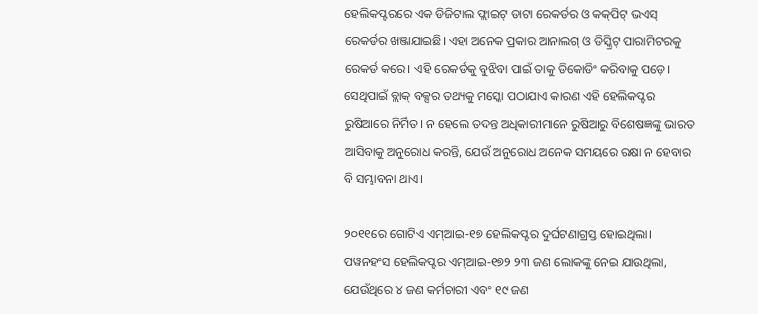ହେଲିକପ୍ଟରରେ ଏକ ଡିଜିଟାଲ ଫ୍ଲାଇଟ୍ ଡାଟା ରେକର୍ଡର ଓ କକ୍‌ପିଟ୍ ଭଏସ୍ ରେକର୍ଡର ଖଞ୍ଜାଯାଇଛି। ଏହା ଅନେକ ପ୍ରକାର ଆନାଲଗ୍ ଓ ଡିସ୍କ୍ରିଟ୍ ପାରାମିଟରକୁ ରେକର୍ଡ କରେ। ଏହି ରେକର୍ଡକୁ ବୁଝିବା ପାଇଁ ତାକୁ ଡିକୋଡିଂ କରିବାକୁ ପଡ଼େ। ସେଥିପାଇଁ ବ୍ଲାକ୍ ବକ୍ସର ତଥ୍ୟକୁ ମସ୍କୋ ପଠାଯାଏ କାରଣ ଏହି ହେଲିକପ୍ଟର ରୁଷିଆରେ ନିର୍ମିତ। ନ ହେଲେ ତଦନ୍ତ ଅଧିକାରୀମାନେ ରୁଷିଆରୁ ବିଶେଷଜ୍ଞଙ୍କୁ ଭାରତ ଆସିବାକୁ ଅନୁରୋଧ କରନ୍ତି, ଯେଉଁ ଅନୁରୋଧ ଅନେକ ସମୟରେ ରକ୍ଷା ନ ହେବାର ବି ସମ୍ଭାବନା ଥାଏ।

୨୦୧୧ରେ ଗୋଟିଏ ଏମ୍‌ଆଇ-୧୭ ହେଲିକପ୍ଟର ଦୁର୍ଘଟଣାଗ୍ରସ୍ତ ହୋଇଥିଲା। ପୱନହଂସ ହେଲିକପ୍ଟର ଏମ୍‌ଆଇ-୧୭୨ ୨୩ ଜଣ ଲୋକଙ୍କୁ ନେଇ ଯାଉଥିଲା, ଯେଉଁଥିରେ ୪ ଜଣ କର୍ମଚାରୀ ଏବଂ ୧୯ ଜଣ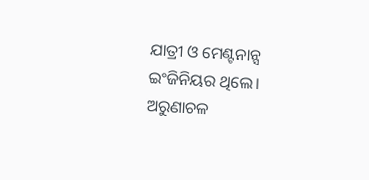ଯାତ୍ରୀ ଓ ମେଣ୍ଟନାନ୍ସ ଇଂଜିନିୟର ଥିଲେ। ଅରୁଣାଚଳ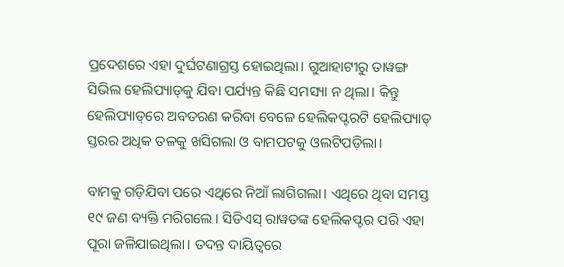ପ୍ରଦେଶରେ ଏହା ଦୁର୍ଘଟଣାଗ୍ରସ୍ତ ହୋଇଥିଲା। ଗୁଆହାଟୀରୁ ତାୱଙ୍ଗ ସିଭିଲ ହେଲିପ୍ୟାଡ୍‌କୁ ଯିବା ପର୍ଯ୍ୟନ୍ତ କିଛି ସମସ୍ୟା ନ ଥିଲା। କିନ୍ତୁ ହେଲିପ୍ୟାଡ୍‌ରେ ଅବତରଣ କରିବା ବେଳେ ହେଲିକପ୍ଟରଟି ହେଲିପ୍ୟାଡ୍‌ ସ୍ତରର ଅଧିକ ତଳକୁ ଖସିଗଲା ଓ ବାମପଟକୁ ଓଲଟିପଡ଼ିଲା।

ବାମକୁ ଗଡ଼ିଯିବା ପରେ ଏଥିରେ ନିଆଁ ଲାଗିଗଲା। ଏଥିରେ ଥିବା ସମସ୍ତ ୧୯ ଜଣ ବ୍ୟକ୍ତି ମରିଗଲେ। ସିଡିଏସ୍ ରାୱତଙ୍କ ହେଲିକପ୍ଟର ପରି ଏହା ପୂରା ଜଳିଯାଇଥିଲା। ତଦନ୍ତ ଦାୟିତ୍ବରେ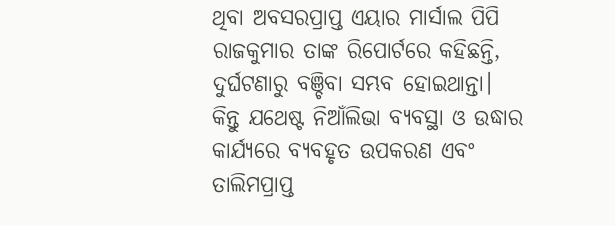ଥିବା ଅବସରପ୍ରାପ୍ତ ଏୟାର ମାର୍ସାଲ ପିପି ରାଜକୁମାର ତାଙ୍କ ରିପୋର୍ଟରେ କହିଛନ୍ତି, ଦୁର୍ଘଟଣାରୁ ବଞ୍ଚିବା ସମ୍ଭବ ହୋଇଥାନ୍ତା। କିନ୍ତୁ ଯଥେଷ୍ଟ ନିଆଁଲିଭା ବ୍ୟବସ୍ଥା ଓ ଉଦ୍ଧାର କାର୍ଯ୍ୟରେ ବ୍ୟବହୃତ ଉପକରଣ ଏବଂ ତାଲିମପ୍ରାପ୍ତ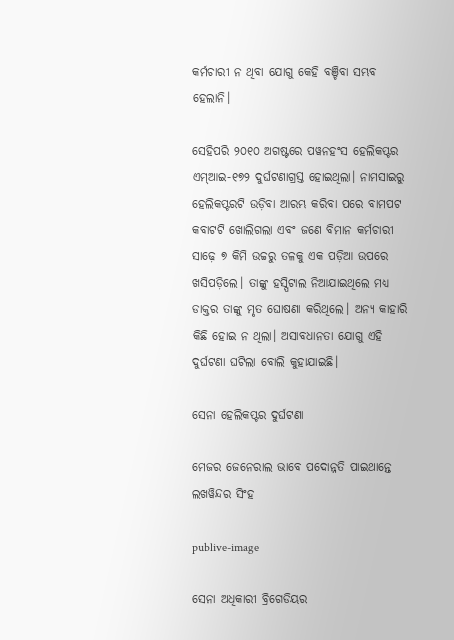କର୍ମଚାରୀ ନ ଥିବା ଯୋଗୁ କେହି ବଞ୍ଚିବା ସମ୍ଭବ ହେଲାନି।

ସେହିପରି ୨୦୧୦ ଅଗଷ୍ଟରେ ପୱନହଂସ ହେଲିକପ୍ଟର ଏମ୍‌ଆଇ-୧୭୨ ଦୁର୍ଘଟଣାଗ୍ରସ୍ତ ହୋଇଥିଲା। ନାମସାଇରୁ ହେଲିକପ୍ଟରଟି ଉଡ଼ିବା ଆରମ୍ଭ କରିବା ପରେ ବାମପଟ କବାଟଟି ଖୋଲିଗଲା ଏବଂ ଜଣେ ବିମାନ କର୍ମଚାରୀ ସାଢ଼େ ୭ କିମି ଉଚ୍ଚରୁ ତଳକୁ ଏକ ପଡ଼ିଆ ଉପରେ ଖସିପଡ଼ିଲେ। ତାଙ୍କୁ ହସ୍ପିଟାଲ ନିଆଯାଇଥିଲେ ମଧ୍ୟ ଡାକ୍ତର ତାଙ୍କୁ ମୃତ ଘୋଷଣା କରିଥିଲେ। ଅନ୍ୟ କାହାରି କିଛି ହୋଇ ନ ଥିଲା। ଅସାବଧାନତା ଯୋଗୁ ଏହି ଦୁର୍ଘଟଣା ଘଟିଲା ବୋଲି କୁହାଯାଇଛି।

ସେନା ହେଲିକପ୍ଟର ଦୁର୍ଘଟଣା

ମେଜର ଜେନେରାଲ ଭାବେ ପଦୋନ୍ନତି ପାଇଥାନ୍ତେ ଲଖୱିନ୍ଦର ସିଂହ

publive-image

ସେନା ଅଧିକାରୀ ବ୍ରିଗେଡିୟର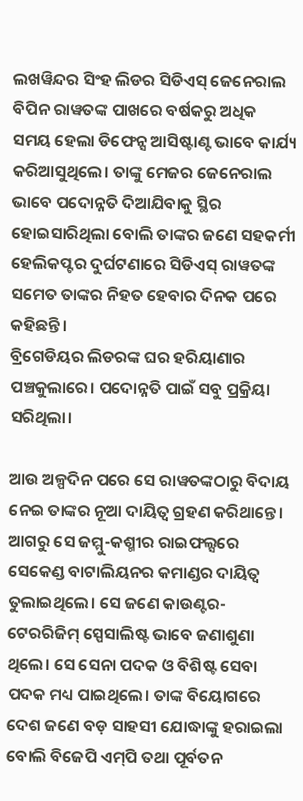ଲଖୱିନ୍ଦର ସିଂହ ଲିଡର ସିଡିଏସ୍ ଜେନେରାଲ ବିପିନ ରାୱତଙ୍କ ପାଖରେ ବର୍ଷକରୁ ଅଧିକ ସମୟ ହେଲା ଡିଫେନ୍ସ ଆସିଷ୍ଟାଣ୍ଟ ଭାବେ କାର୍ଯ୍ୟ କରିଆସୁଥିଲେ। ତାଙ୍କୁ ମେଜର ଜେନେରାଲ ଭାବେ ପଦୋନ୍ନତି ଦିଆଯିବାକୁ ସ୍ଥିର ହୋଇସାରିଥିଲା ବୋଲି ତାଙ୍କର ଜଣେ ସହକର୍ମୀ ହେଲିକପ୍ଟର ଦୁର୍ଘଟଣାରେ ସିଡିଏସ୍ ରାୱତଙ୍କ ସମେତ ତାଙ୍କର ନିହତ ହେବାର ଦିନକ ପରେ କହିଛନ୍ତି।
ବ୍ରିଗେଡିୟର ଲିଡରଙ୍କ ଘର ହରିୟାଣାର ପଞ୍ଚକୁଲାରେ। ପଦୋନ୍ନତି ପାଇଁ ସବୁ ପ୍ରକ୍ରିୟା ସରିଥିଲା।

ଆଉ ଅଳ୍ପଦିନ ପରେ ସେ ରାୱତଙ୍କଠାରୁ ବିଦାୟ ନେଇ ତାଙ୍କର ନୂଆ ଦାୟିତ୍ବ ଗ୍ରହଣ କରିଥାନ୍ତେ। ଆଗରୁ ସେ ଜମ୍ମୁ-କଶ୍ମୀର ରାଇଫଲ୍ସରେ ସେକେଣ୍ଡ ବାଟାଲିୟନର କମାଣ୍ଡର ଦାୟିତ୍ବ ତୁଲାଇଥିଲେ। ସେ ଜଣେ କାଉଣ୍ଟର-ଟେରରିଜିମ୍ ସ୍ପେସାଲିଷ୍ଟ ଭାବେ ଜଣାଶୁଣା ଥିଲେ। ସେ ସେନା ପଦକ ଓ ବିଶିଷ୍ଟ ସେବା ପଦକ ମଧ୍ୟ ପାଇଥିଲେ। ତାଙ୍କ ବିୟୋଗରେ ଦେଶ ଜଣେ ବଡ଼ ସାହସୀ ଯୋଦ୍ଧାଙ୍କୁ ହରାଇଲା ବୋଲି ବିଜେପି ଏମ୍‌ପି ତଥା ପୂର୍ବତନ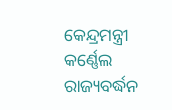କେନ୍ଦ୍ରମନ୍ତ୍ରୀ କର୍ଣ୍ଣେଲ ରାଜ୍ୟବର୍ଦ୍ଧନ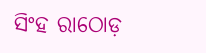ସିଂହ ରାଠୋଡ଼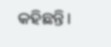କହିଛନ୍ତି।